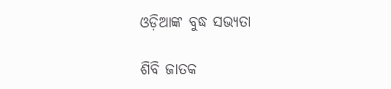ଓଡ଼ିଆଙ୍କ ବୁଦ୍ଧ ସଭ୍ୟତା

ଶିବି ଜାତକ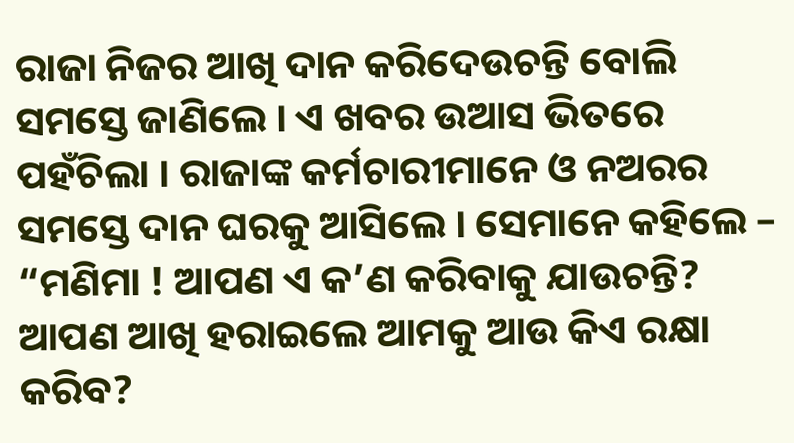ରାଜା ନିଜର ଆଖି ଦାନ କରିଦେଉଚନ୍ତି ବୋଲି ସମସ୍ତେ ଜାଣିଲେ । ଏ ଖବର ଉଆସ ଭିତରେ ପହଁଚିଲା । ରାଜାଙ୍କ କର୍ମଚାରୀମାନେ ଓ ନଅରର ସମସ୍ତେ ଦାନ ଘରକୁ ଆସିଲେ । ସେମାନେ କହିଲେ – “ମଣିମା ! ଆପଣ ଏ କ’ଣ କରିବାକୁ ଯାଉଚନ୍ତି? ଆପଣ ଆଖି ହରାଇଲେ ଆମକୁ ଆଉ କିଏ ରକ୍ଷା କରିବ?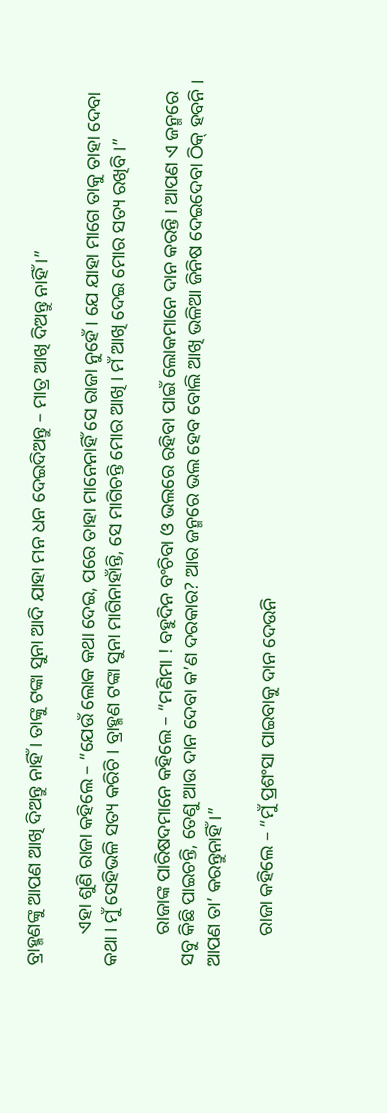ବ୍ରାହ୍ମଣଙ୍କୁ ଆପଣ ଆଖି ଦିଅନ୍ତୁ ନାହିଁ । ତାଙ୍କୁ ଟଙ୍କା ସୁନା ଆଦି ଯାହା ମନ ଧନ ଦେଇଦିଅନ୍ତୁ – ମାତ୍ର ଆଖି ଦିଅନ୍ତୁ ନାହିଁ ।”

       ଏହା ଶୁଣି ରାଜା କହିଲେ – “ଯେଉଁ ଲୋକ କଥା ଦେଇ, ପରେ ତାହା ମାନେନାହିଁ ସେ ରାଜା ନୁହେଁ । ଯେ ଯାହା ମାଗେ ତାକୁ ତାହା ଦେବା କଥା । ମୁଁ ସେହିଭଳି ସତ୍ୟ କରିଚି । ବ୍ରାହ୍ମଣ ଟଙ୍କା ସୁନା ମାଗିନାହାଁନ୍ତି, ସେ ମାଗିଚନ୍ତି ମୋର ଆଖି । ମଁ ଆଖି ଦେଇ ମୋର ସତ୍ୟ ରଖିବି ।”

       ରାଜାଙ୍କ ପାରିଷଦମାନେ କହିଲେ – “ମଣିମା ! ବହୁଦିନ ବଂଚିବା ଓ ଭଲରେ ରହିବା ପାଇଁ ଲୋକମାନେ ଦାନ କରନ୍ତି । ଆପଣ ଏ ଜନ୍ମରେ ସବୁ କିଛି ପାଇଚନ୍ତି, ତେଣୁ ଆଉ ଦାନ ଦେବା କ’ଣ ଦରକାର? ଆର ଜନ୍ମରେ ଭଲ ହେବ ବୋଲି ଆଖି ଭଳିଆ ଜିନିଷ ଦେଇଦେବା ଠିକ୍ ହବନି । ଆପଣ ତା’ କରନ୍ତୁନାହିଁ ।”

       ରାଜା କହିଲେ – “ମୁଁ ପ୍ରଶଂସା ପାଇବାକୁ ଦାନ ଦେଉନି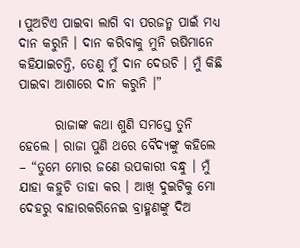। ପୁଅଟିଏ ପାଇବା ଲାଗି ବା ପରଜନ୍ମ ପାଇଁ ମଧ୍ୟ ଦାନ କରୁନି । ଦାନ କରିବାକୁ ମୁନି ଋଷିମାନେ କହିଯାଇଚନ୍ତି, ତେଣୁ ମୁଁ ଦାନ ଦେଉଚି । ମୁଁ କିଛି ପାଇବା ଆଶାରେ ଦାନ କରୁନି ।”

       ରାଜାଙ୍କ କଥା ଶୁଣି ସମସ୍ତେ ତୁନି ହେଲେ । ରାଜା ପୁଣି ଥରେ ବୈଦ୍ୟଙ୍କୁ କହିଲେ – “ତୁମେ ମୋର ଜଣେ ଉପକାରୀ ବନ୍ଧୁ । ମୁଁ ଯାହା କହୁଚି ତାହା କର । ଆଖି ଦୁଇଟିକୁ ମୋ ଦେହରୁ ବାହାରକରିନେଇ ବ୍ରାହ୍ମଣଙ୍କୁ ଦିଅ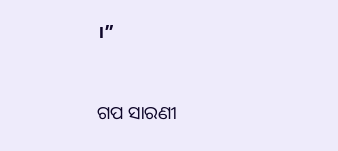।”


ଗପ ସାରଣୀ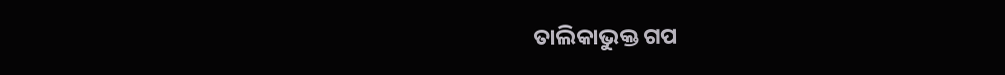ତାଲିକାଭୁକ୍ତ ଗପ